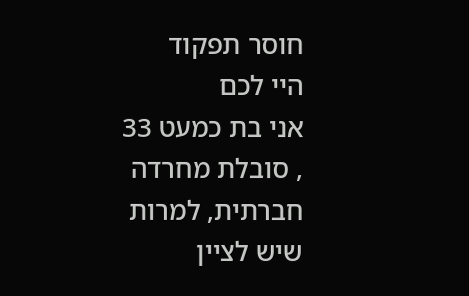חוסר תפקוד
היי לכם
אני בת כמעט 33 , סובלת מחרדה חברתית, למרות שיש לציין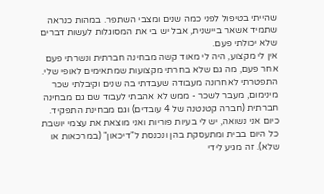שהייתי בטיפול לפני כמה שנים ומצבי השתפר. במהות כנראה שתמיד אשאר ביישנית, אבל יש בי את המסוגלות לעשות דברים שלא יכולתי פעם.
אין לי מקצוע, היה לי מאוד קשה מבחינה חברתית ונשרתי פעם אחר פעם, מה גם שלא בחרתי מקצועות שמתאימים לאופי שלי.
התפטרתי לאחרונה מעבודה שעבדתי בה שנים וקיבלתי שכר מינימום, מעבר לשכר - ממש לא אהבתי לעבוד שם גם מבחינה חברתית (חברה קטנטנה של 4 עובדים) וגם מבחינת התפקיד.
כיום אני נשואה, יש לי בעיות פוריות ואני מוצאת את עצמי יושבת כל היום בבית ומתעסקת בהן ונכנסת ל"דיכאון" (במרכאות או שלא). זה מגיע לידי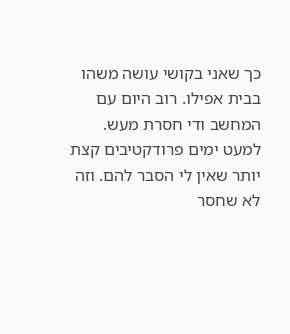כך שאני בקושי עושה משהו בבית אפילו. רוב היום עם המחשב ודי חסרת מעש. למעט ימים פרודקטיבים קצת יותר שאין לי הסבר להם. וזה לא שחסר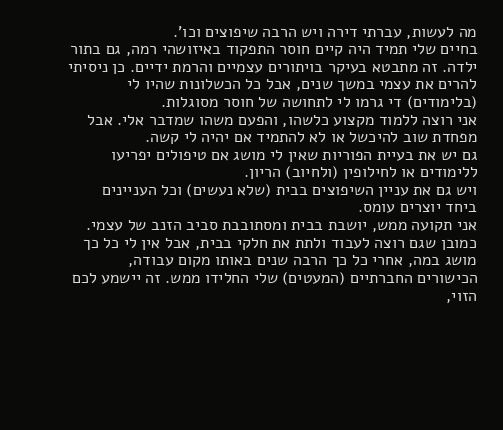מה לעשות, עברתי דירה ויש הרבה שיפוצים וכו'.
בחיים שלי תמיד היה קיים חוסר התפקוד באיזושהי רמה, גם בתור ילדה. זה מתבטא בעיקר בויתורים עצמיים והרמת ידיים. כן ניסיתי להרים את עצמי במשך שנים, אבל כל הכשלונות שהיו לי (בלימודים) די גרמו לי לתחושה של חוסר מסוגלות.
אני רוצה ללמוד מקצוע כלשהו, והפעם משהו שמדבר אלי. אבל מפחדת שוב להיכשל או לא להתמיד אם יהיה לי קשה.
גם יש את בעיית הפוריות שאין לי מושג אם טיפולים יפריעו ללימודים או לחילופין (ולחיוב) הריון.
ויש גם את עניין השיפוצים בבית (שלא נעשים) וכל העניינים ביחד יוצרים עומס.
אני תקועה ממש, יושבת בבית ומסתובבת סביב הזנב של עצמי. כמובן שגם רוצה לעבוד ולתת את חלקי בבית, אבל אין לי כל כך מושג במה, אחרי כל כך הרבה שנים באותו מקום עבודה, הכישורים החברתיים (המעטים) שלי החלידו ממש. זה יישמע לכם הזוי,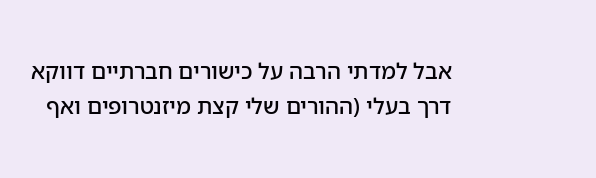אבל למדתי הרבה על כישורים חברתיים דווקא דרך בעלי (ההורים שלי קצת מיזנטרופים ואף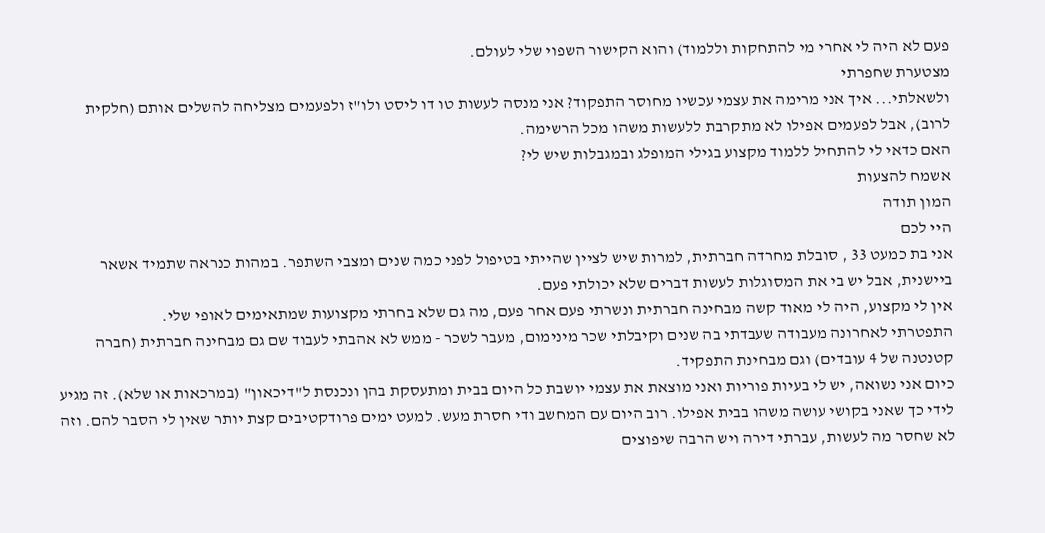פעם לא היה לי אחרי מי להתחקות וללמוד) והוא הקישור השפוי שלי לעולם.
מצטערת שחפרתי
ולשאלתי... איך אני מרימה את עצמי עכשיו מחוסר התפקוד? אני מנסה לעשות טו דו ליסט ולו"ז ולפעמים מצליחה להשלים אותם (חלקית לרוב), אבל לפעמים אפילו לא מתקרבת ללעשות משהו מכל הרשימה.
האם כדאי לי להתחיל ללמוד מקצוע בגילי המופלג ובמגבלות שיש לי?
אשמח להצעות
המון תודה
היי לכם
אני בת כמעט 33 , סובלת מחרדה חברתית, למרות שיש לציין שהייתי בטיפול לפני כמה שנים ומצבי השתפר. במהות כנראה שתמיד אשאר ביישנית, אבל יש בי את המסוגלות לעשות דברים שלא יכולתי פעם.
אין לי מקצוע, היה לי מאוד קשה מבחינה חברתית ונשרתי פעם אחר פעם, מה גם שלא בחרתי מקצועות שמתאימים לאופי שלי.
התפטרתי לאחרונה מעבודה שעבדתי בה שנים וקיבלתי שכר מינימום, מעבר לשכר - ממש לא אהבתי לעבוד שם גם מבחינה חברתית (חברה קטנטנה של 4 עובדים) וגם מבחינת התפקיד.
כיום אני נשואה, יש לי בעיות פוריות ואני מוצאת את עצמי יושבת כל היום בבית ומתעסקת בהן ונכנסת ל"דיכאון" (במרכאות או שלא). זה מגיע לידי כך שאני בקושי עושה משהו בבית אפילו. רוב היום עם המחשב ודי חסרת מעש. למעט ימים פרודקטיבים קצת יותר שאין לי הסבר להם. וזה לא שחסר מה לעשות, עברתי דירה ויש הרבה שיפוצים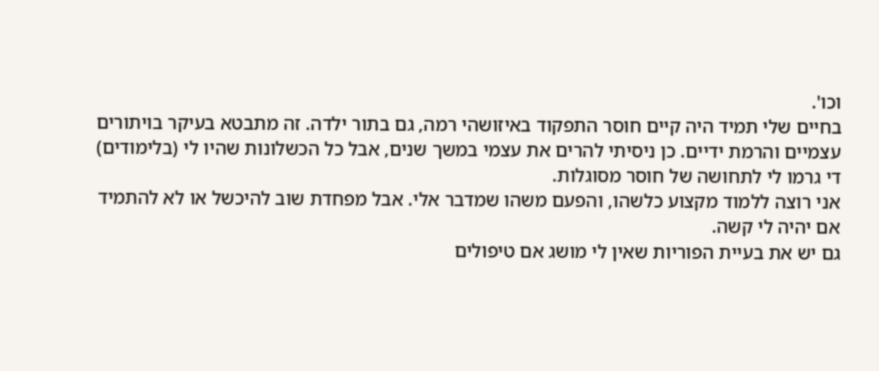וכו'.
בחיים שלי תמיד היה קיים חוסר התפקוד באיזושהי רמה, גם בתור ילדה. זה מתבטא בעיקר בויתורים עצמיים והרמת ידיים. כן ניסיתי להרים את עצמי במשך שנים, אבל כל הכשלונות שהיו לי (בלימודים) די גרמו לי לתחושה של חוסר מסוגלות.
אני רוצה ללמוד מקצוע כלשהו, והפעם משהו שמדבר אלי. אבל מפחדת שוב להיכשל או לא להתמיד אם יהיה לי קשה.
גם יש את בעיית הפוריות שאין לי מושג אם טיפולים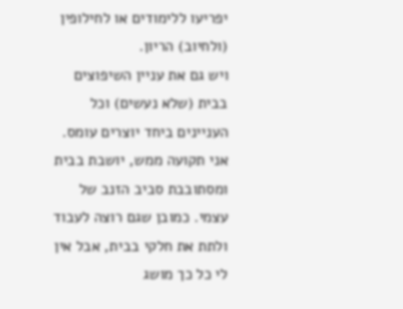יפריעו ללימודים או לחילופין (ולחיוב) הריון.
ויש גם את עניין השיפוצים בבית (שלא נעשים) וכל העניינים ביחד יוצרים עומס.
אני תקועה ממש, יושבת בבית ומסתובבת סביב הזנב של עצמי. כמובן שגם רוצה לעבוד ולתת את חלקי בבית, אבל אין לי כל כך מושג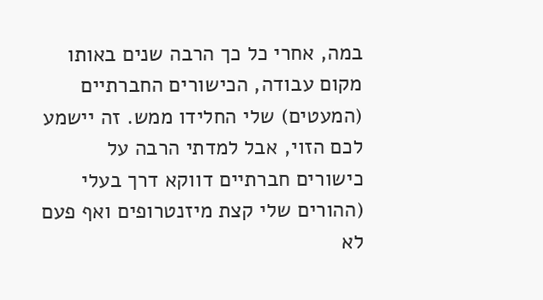במה, אחרי כל כך הרבה שנים באותו מקום עבודה, הכישורים החברתיים (המעטים) שלי החלידו ממש. זה יישמע לכם הזוי, אבל למדתי הרבה על כישורים חברתיים דווקא דרך בעלי (ההורים שלי קצת מיזנטרופים ואף פעם לא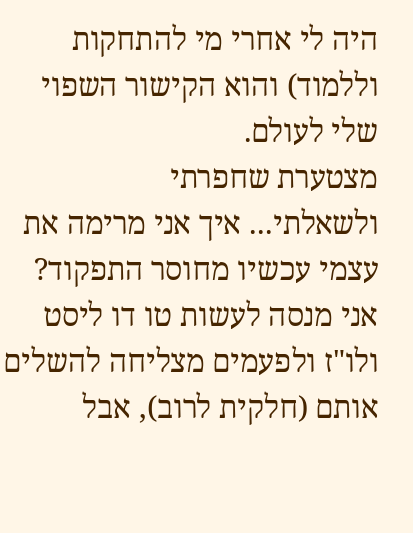היה לי אחרי מי להתחקות וללמוד) והוא הקישור השפוי שלי לעולם.
מצטערת שחפרתי
ולשאלתי... איך אני מרימה את עצמי עכשיו מחוסר התפקוד? אני מנסה לעשות טו דו ליסט ולו"ז ולפעמים מצליחה להשלים אותם (חלקית לרוב), אבל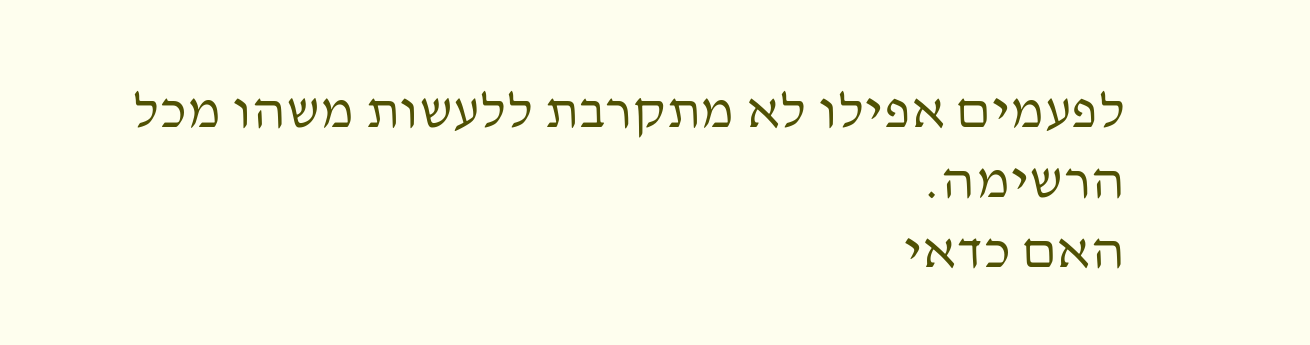לפעמים אפילו לא מתקרבת ללעשות משהו מכל הרשימה.
האם כדאי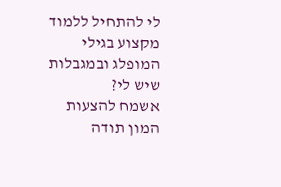לי להתחיל ללמוד מקצוע בגילי המופלג ובמגבלות שיש לי?
אשמח להצעות
המון תודה